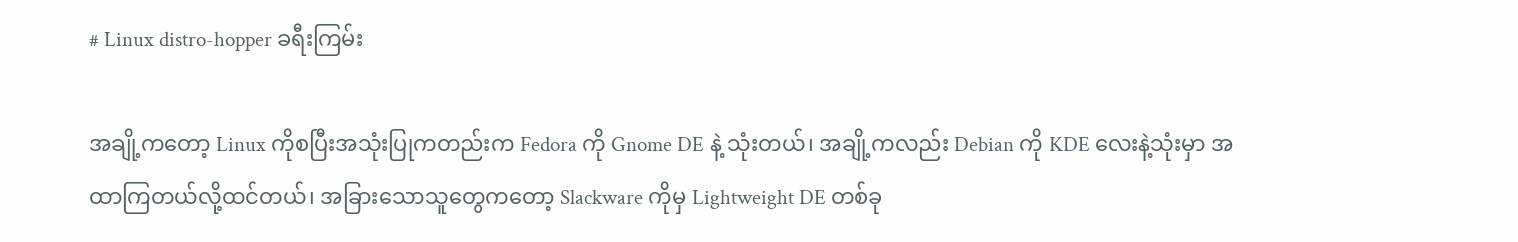# Linux distro-hopper ခရီးကြမ်း

အချို့ကတော့ Linux ကိုစပြီးအသုံးပြုကတည်းက Fedora ကို Gnome DE နဲ့ သုံးတယ်၊ အချို့ကလည်း Debian ကို KDE လေးနဲ့သုံးမှာ အထာကြတယ်လို့ထင်တယ်၊ အခြားသောသူတွေကတော့ Slackware ကိုမှ Lightweight DE တစ်ခု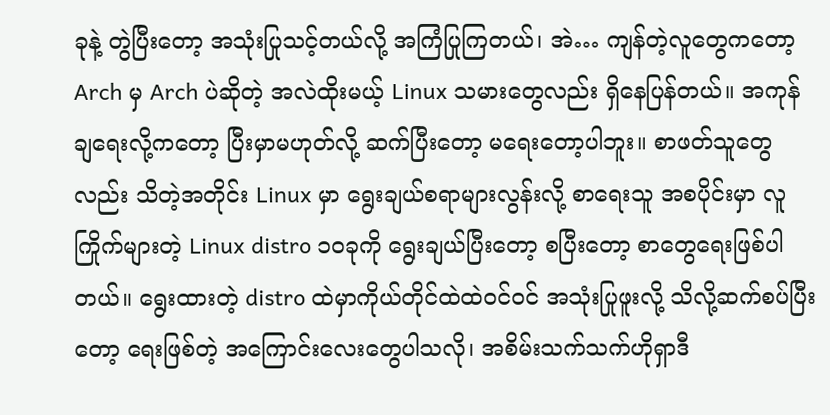ခုနဲ့ တွဲပြီးတော့ အသုံးပြုသင့်တယ်လို့ အကြံပြုကြတယ်၊ အဲ… ကျန်တဲ့လူတွေကတော့ Arch မှ Arch ပဲဆိုတဲ့ အလဲထိုးမယ့် Linux သမားတွေလည်း ရှိနေပြန်တယ်။ အကုန်ချရေးလို့ကတော့ ပြီးမှာမဟုတ်လို့ ဆက်ပြီးတော့ မရေးတော့ပါဘူး။ စာဖတ်သူတွေလည်း သိတဲ့အတိုင်း Linux မှာ ရွေးချယ်စရာများလွန်းလို့ စာရေးသူ အစပိုင်းမှာ လူကြိုက်များတဲ့ Linux distro ၁၀ခုကို ရွေးချယ်ပြီးတော့ စပြီးတော့ စာတွေရေးဖြစ်ပါတယ်။ ရွေးထားတဲ့ distro ထဲမှာကိုယ်တိုင်ထဲထဲဝင်ဝင် အသုံးပြုဖူးလို့ သိလို့ဆက်စပ်ပြီးတော့ ရေးဖြစ်တဲ့ အကြောင်းလေးတွေပါသလို၊ အစိမ်းသက်သက်ဟိုရှာဒီ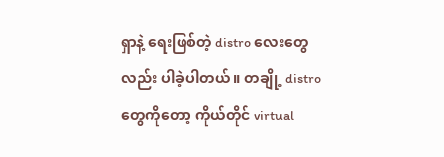ရှာနဲ့ ရေးဖြစ်တဲ့ distro လေးတွေလည်း ပါခဲ့ပါတယ်။ တချို့ distro တွေကိုတော့ ကိုယ်တိုင် virtual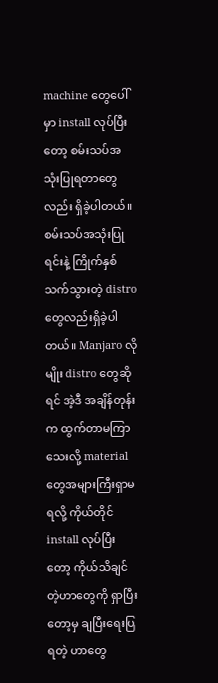machine တွေပေါ်မှာ install လုပ်ပြီးတော့ စမ်းသပ်အသုံးပြုရတာတွေလည်း ရှိခဲ့ပါတယ်။ စမ်းသပ်အသုံးပြုရင်းနဲ့ ကြိုက်နှစ်သက်သွားတဲ့ distro တွေလည်းရှိခဲ့ပါတယ်။ Manjaro လိုမျိုး distro တွေဆိုရင် အဲ့ဒီ အချိန်တုန်းက ထွက်တာမကြာသေးလို့ material တွေအများကြီးရှာမရလို့ ကိုယ်တိုင် install လုပ်ပြီးတော့ ကိုယ်သိချင်တဲ့ဟာတွေကို ရှာပြီးတော့မှ ချပြီးရေးပြရတဲ့ ဟာတွေ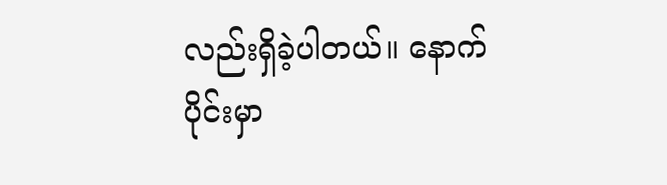လည်းရှိခဲ့ပါတယ်။ နောက်ပိုင်းမှာ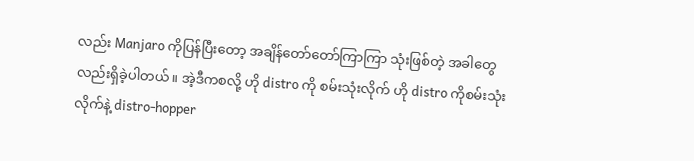လည်း Manjaro ကိုပြန်ပြီးတော့ အချိန်တော်တော်ကြာကြာ သုံးဖြစ်တဲ့ အခါတွေလည်းရှိခဲ့ပါတယ်။ အဲ့ဒီကစလို့ ဟို distro ကို စမ်းသုံးလိုက် ဟို distro ကိုစမ်းသုံးလိုက်နဲ့ distro-hopper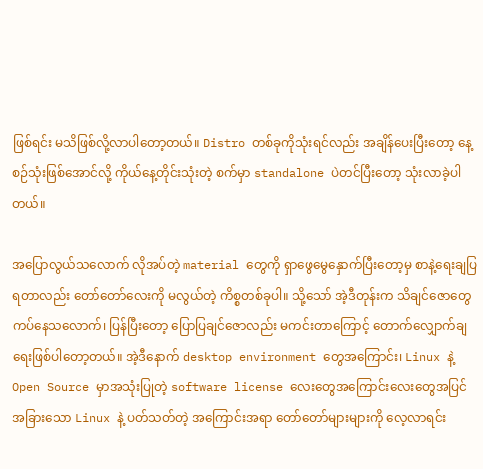ဖြစ်ရင်း မသိဖြစ်လို့လာပါတော့တယ်။ Distro တစ်ခုကိုသုံးရင်လည်း အချိန်ပေးပြီးတော့ နေ့စဉ်သုံးဖြစ်အောင်လို့ ကိုယ်နေ့တိုင်းသုံးတဲ့ စက်မှာ standalone ပဲတင်ပြီးတော့ သုံးလာခဲ့ပါတယ်။

အပြောလွယ်သလောက် လိုအပ်တဲ့ material တွေကို ရှာဖွေမွေနှောက်ပြီးတော့မှ စာနဲ့ရေးချပြရတာလည်း တော်တော်လေးကို မလွယ်တဲ့ ကိစ္စတစ်ခုပါ။ သို့သော် အဲ့ဒီတုန်းက သိချင်ဇောတွေ ကပ်နေသလောက်၊ ပြန်ပြီးတော့ ပြောပြချင်ဇောလည်း မကင်းတာကြောင့် တောက်လျှောက်ချရေးဖြစ်ပါတော့တယ်။ အဲ့ဒီနောက် desktop environment တွေအကြောင်း၊ Linux နဲ့ Open Source မှာအသုံးပြုတဲ့ software license လေးတွေအကြောင်းလေးတွေအပြင် အခြားသော Linux နဲ့ ပတ်သတ်တဲ့ အကြောင်းအရာ တော်တော်များများကို လေ့လာရင်း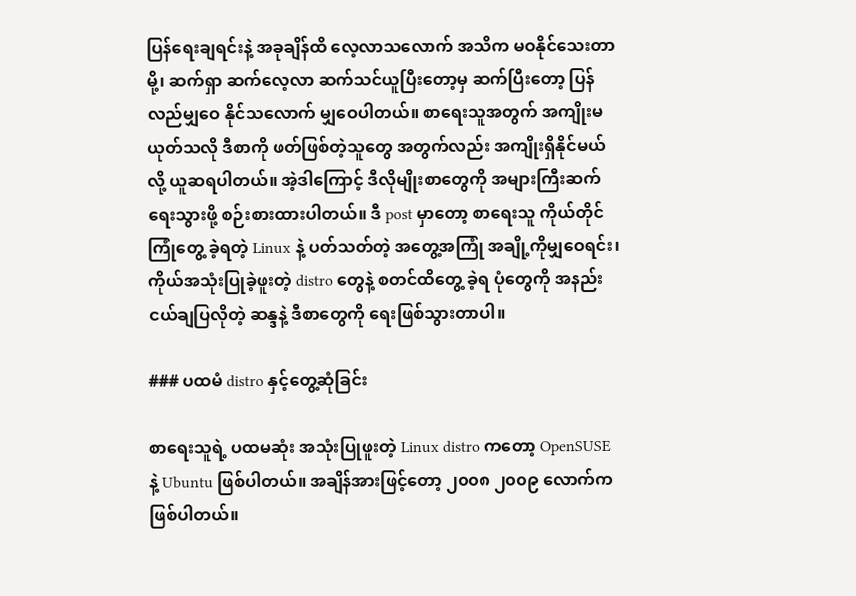ပြန်ရေးချရင်းနဲ့ အခုချိန်ထိ လေ့လာသလောက် အသိက မဝနိုင်သေးတာမို့၊ ဆက်ရှာ ဆက်လေ့လာ ဆက်သင်ယူပြီးတော့မှ ဆက်ပြီးတော့ ပြန်လည်မျှဝေ နိုင်သလောက် မျှဝေပါတယ်။ စာရေးသူအတွက် အကျိုးမယုတ်သလို ဒီစာကို ဖတ်ဖြစ်တဲ့သူတွေ အတွက်လည်း အကျိုးရှိနိုင်မယ်လို့ ယူဆရပါတယ်။ အဲ့ဒါကြောင့် ဒီလိုမျိုးစာတွေကို အများကြီးဆက်ရေးသွားဖို့ စဉ်းစားထားပါတယ်။ ဒီ post မှာတော့ စာရေးသူ ကိုယ်တိုင် ကြုံတွေ့ ခဲ့ရတဲ့ Linux နဲ့ ပတ်သတ်တဲ့ အတွေ့အကြုံ အချို့ကိုမျှဝေရင်း၊ ကိုယ်အသုံးပြုခဲ့ဖူးတဲ့ distro တွေနဲ့ စတင်ထိတွေ့ ခဲ့ရ ပုံတွေကို အနည်းငယ်ချပြလိုတဲ့ ဆန္ဒနဲ့ ဒီစာတွေကို ရေးဖြစ်သွားတာပါ။

### ပထမံ distro နှင့်တွေ့ဆုံခြင်း

စာရေးသူရဲ့ ပထမဆုံး အသုံးပြုဖူးတဲ့ Linux distro ကတော့ OpenSUSE နဲ့ Ubuntu ဖြစ်ပါတယ်။ အချိန်အားဖြင့်တော့ ၂၀၀၈ ၂၀၀၉ လောက်ကဖြစ်ပါတယ်။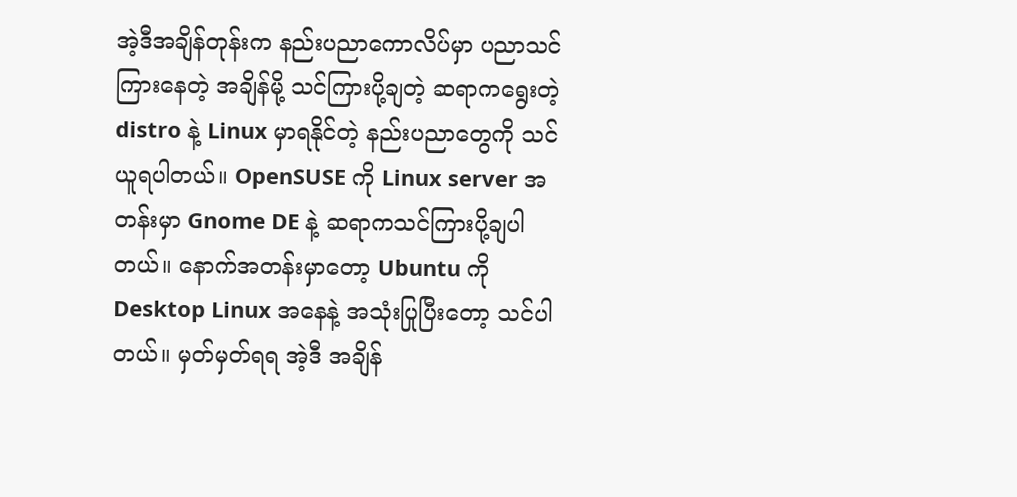အဲ့ဒီအချိန်တုန်းက နည်းပညာကောလိပ်မှာ ပညာသင်ကြားနေတဲ့ အချိန်မို့ သင်ကြားပို့ချတဲ့ ဆရာကရွေးတဲ့ distro နဲ့ Linux မှာရနိုင်တဲ့ နည်းပညာတွေကို သင်ယူရပါတယ်။ OpenSUSE ကို Linux server အတန်းမှာ Gnome DE နဲ့ ဆရာကသင်ကြားပို့ချပါတယ်။ နောက်အတန်းမှာတော့ Ubuntu ကို Desktop Linux အနေနဲ့ အသုံးပြုပြီးတော့ သင်ပါတယ်။ မှတ်မှတ်ရရ အဲ့ဒီ အချိန်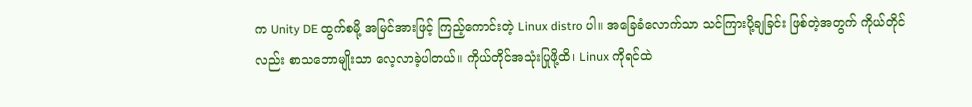က Unity DE ထွက်စမို့ အမြင်အားဖြင့် ကြည့်ကောင်းတဲ့ Linux distro ပါ။ အခြေခံလောက်သာ သင်ကြားပို့ချခြင်း ဖြစ်တဲ့အတွက် ကိုယ်တိုင်လည်း စာသဘောမျိုးသာ လေ့လာခဲ့ပါတယ်။ ကိုယ်တိုင်အသုံးပြုဖို့ထိ၊ Linux ကိုရင်ထဲ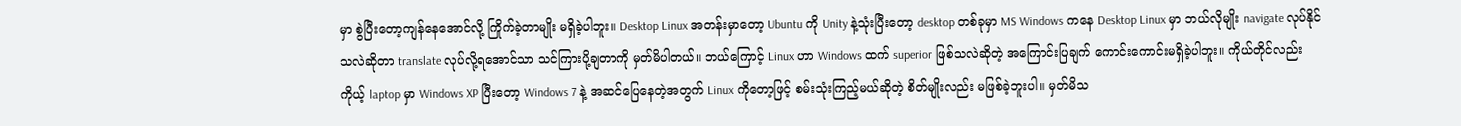မှာ စွဲပြီးတော့ကျန်နေအောင်လို့ ကြိုက်ခဲ့တာမျိုး မရှိခဲ့ပါဘူး။ Desktop Linux အတန်းမှာတော့ Ubuntu ကို Unity နဲ့သုံးပြီးတော့ desktop တစ်ခုမှာ MS Windows ကနေ Desktop Linux မှာ ဘယ်လိုမျိုး navigate လုပ်နိုင်သလဲဆိုတာ translate လုပ်လို့ရအောင်သာ သင်ကြားပို့ချတာကို မှတ်မိပါတယ်။ ဘယ်ကြောင့် Linux ဟာ Windows ထက် superior ဖြစ်သလဲဆိုတဲ့ အကြောင်းပြချက် ကောင်းကောင်းမရှိခဲ့ပါဘူး။ ကိုယ်တိုင်လည်း ကိုယ့် laptop မှာ Windows XP ပြီးတော့ Windows 7 နဲ့ အဆင်ပြေနေတဲ့အတွက် Linux ကိုတော့ဖြင့် စမ်းသုံးကြည့်မယ်ဆိုတဲ့ စိတ်မျိုးလည်း မဖြစ်ခဲ့ဘူးပါ။ မှတ်မိသ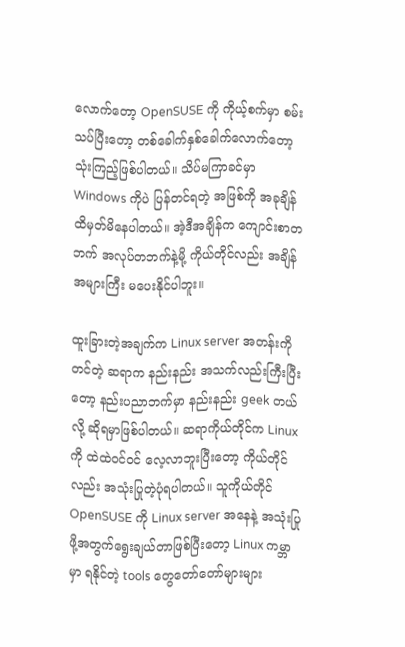လောက်တော့ OpenSUSE ကို ကိုယ့်စက်မှာ စမ်းသပ်ပြီးတော့ တစ်ခေါက်နှစ်ခေါက်လောက်တော့ သုံးကြည့်ဖြစ်ပါတယ်။ သိပ်မကြာခင်မှာ Windows ကိုပဲ ပြန်တင်ရတဲ့ အဖြစ်ကို အခုချိန်ထိမှတ်မိနေပါတယ်။ အဲ့ဒီအချိန်က ကျောင်းစာတဘက် အလုပ်တဘက်နဲ့မို့ ကိုယ်တိုင်လည်း အချိန်အများကြီး မပေးနိုင်ပါဘူး။

ထူးခြားတဲ့အချက်က Linux server အတန်းကိုတင်တဲ့ ဆရာက နည်းနည်း အသက်လည်းကြီးပြီးတော့ နည်းပညာဘက်မှာ နည်းနည်း geek တယ်လို့ ဆိုရမှာဖြစ်ပါတယ်။ ဆရာကိုယ်တိုင်က Linux ကို ထဲထဲဝင်ဝင် လေ့လာဘူးပြီးတော့ ကိုယ်တိုင်လည်း အသုံးပြုတဲ့ပုံရပါတယ်။ သူကိုယ်တိုင် OpenSUSE ကို Linux server အနေနဲ့ အသုံးပြုဖို့အတွက်ရွေးချယ်တာဖြစ်ပြီးတော့ Linux ကမ္ဘာမှာ ရနိုင်တဲ့ tools တွေတော်တော်များများ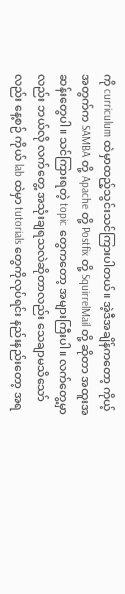ကို curriculum ထဲမှာထည့်သွင်းသင်ကြားပါတယ်။ အဲ့ဒီအချိန်ကတော့ ကိုယ့်အတွက်က SAMBA တို့ Apache တို့ Postfix တို့ SquirrelMail တို့ ဆိုတာ အထူးအဆန်းတွေပါ။ သင်ကြားရတဲ့ topic တွေကတော့ အများကြီးပါ။ လက်တွေ့မှာလည်း ဘယ်လို လက်တွေ့ အသုံးချရသလဲဆိုတာလည်း သေချာမသိသော်လည်း နေ့စဉ် ကိုယ် lab ထဲမှာ tutorials တွေကိုလုပ်ရင်း နည်းနည်းတော့ အရ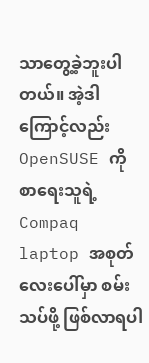သာတွေ့ခဲ့ဘူးပါတယ်။ အဲ့ဒါကြောင့်လည်း OpenSUSE ကို စာရေးသူရဲ့ Compaq laptop အစုတ်လေးပေါ်မှာ စမ်းသပ်ဖို့ ဖြစ်လာရပါ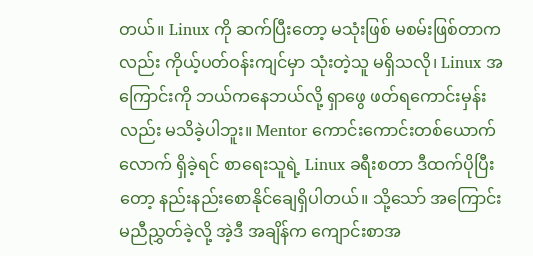တယ်။ Linux ကို ဆက်ပြီးတော့ မသုံးဖြစ် မစမ်းဖြစ်တာကလည်း ကိုယ့်ပတ်ဝန်းကျင်မှာ သုံးတဲ့သူ မရှိသလို၊ Linux အကြောင်းကို ဘယ်ကနေဘယ်လို့ ရှာဖွေ ဖတ်ရကောင်းမှန်းလည်း မသိခဲ့ပါဘူး။ Mentor ကောင်းကောင်းတစ်ယောက်လောက် ရှိခဲ့ရင် စာရေးသူရဲ့ Linux ခရီးစတာ ဒီထက်ပိုပြီးတော့ နည်းနည်းစောနိုင်ချေရှိပါတယ်။ သို့သော် အကြောင်းမညီညွှတ်ခဲ့လို့ အဲ့ဒီ အချိန်က ကျောင်းစာအ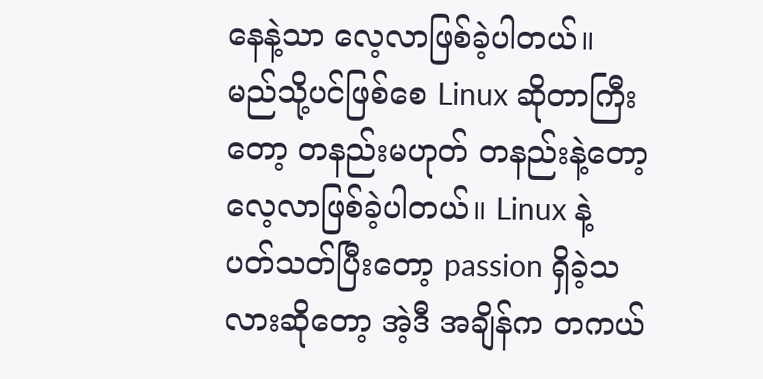နေနဲ့သာ လေ့လာဖြစ်ခဲ့ပါတယ်။ မည်သို့ပင်ဖြစ်စေ Linux ဆိုတာကြီးတော့ တနည်းမဟုတ် တနည်းနဲ့တော့ လေ့လာဖြစ်ခဲ့ပါတယ်။ Linux နဲ့ ပတ်သတ်ပြီးတော့ passion ရှိခဲ့သလားဆိုတော့ အဲ့ဒီ အချိန်က တကယ်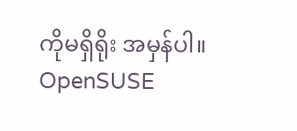ကိုမရှိရိုး အမှန်ပါ။ OpenSUSE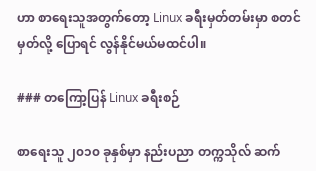ဟာ စာရေးသူအတွက်တော့ Linux ခရီးမှတ်တမ်းမှာ စတင်မှတ်လို့ ပြောရင် လွန်နိုင်မယ်မထင်ပါ။

### တကြော့ပြန် Linux ခရီးစဉ်

စာရေးသူ ၂၀၁၀ ခုနှစ်မှာ နည်းပညာ တက္ကသိုလ် ဆက်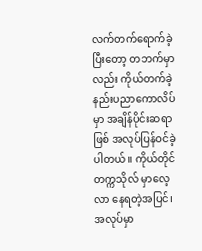လက်တက်ရောက်ခဲ့ပြီးတော့ တဘက်မှာလည်း ကိုယ်တက်ခဲ့ နည်းပညာကောလိပ်မှာ အချိန်ပိုင်းဆရာဖြစ် အလုပ်ပြန်ဝင်ခဲ့ပါတယ်။ ကိုယ်တိုင် တက္ကသိုလ် မှာလေ့လာ နေရတဲ့အပြင်၊ အလုပ်မှာ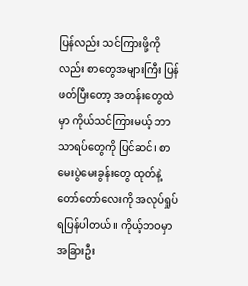ပြန်လည်း သင်ကြားဖို့ကိုလည်း စာတွေအများကြီး ပြန်ဖတ်ပြီးတော့ အတန်းတွေထဲမှာ ကိုယ်သင်ကြားမယ့် ဘာသာရပ်တွေကို ပြင်ဆင်၊ စာမေးပွဲမေးခွန်းတွေ ထုတ်နဲ့ တော်တော်လေးကို အလုပ်ရှုပ်ရပြန်ပါတယ်။ ကိုယ့်ဘဝမှာ အခြားဦး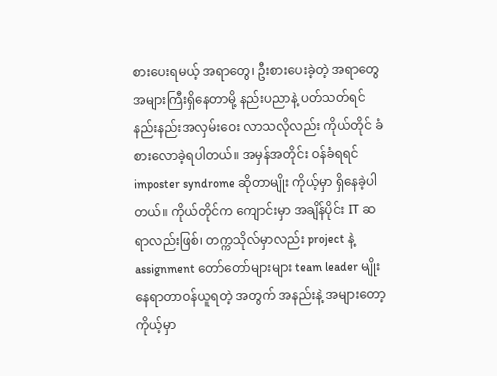စားပေးရမယ့် အရာတွေ၊ ဦးစားပေးခဲ့တဲ့ အရာတွေ အများကြီးရှိနေတာမို့ နည်းပညာနဲ့ ပတ်သတ်ရင် နည်းနည်းအလှမ်းဝေး လာသလိုလည်း ကိုယ်တိုင် ခံစားလောခဲ့ရပါတယ်။ အမှန်အတိုင်း ဝန်ခံရရင် imposter syndrome ဆိုတာမျိုး ကိုယ့်မှာ ရှိနေခဲ့ပါတယ်။ ကိုယ်တိုင်က ကျောင်းမှာ အချိန်ပိုင်း IT ဆရာလည်းဖြစ်၊ တက္ကသိုလ်မှာလည်း project နဲ့ assignment တော်တော်များများ team leader မျိုးနေရာတာဝန်ယူရတဲ့ အတွက် အနည်းနဲ့ အများတော့ ကိုယ့်မှာ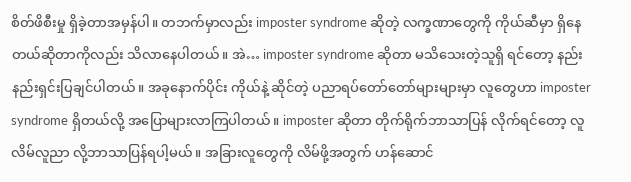စိတ်ဖိစီးမှု ရှိခဲ့တာအမှန်ပါ။ တဘက်မှာလည်း imposter syndrome ဆိုတဲ့ လက္ခဏာတွေကို ကိုယ်ဆီမှာ ရှိနေတယ်ဆိုတာကိုလည်း သိလာနေပါတယ်။ အဲ… imposter syndrome ဆိုတာ မသိသေးတဲ့သူရှိ ရင်တော့ နည်းနည်းရှင်းပြချင်ပါတယ်။ အခုနောက်ပိုင်း ကိုယ်နဲ့ ဆိုင်တဲ့ ပညာရပ်တော်တော်များများမှာ လူတွေဟာ imposter syndrome ရှိတယ်လို့ အပြောများလာကြပါတယ်။ imposter ဆိုတာ တိုက်ရိုက်ဘာသာပြန် လိုက်ရင်တော့ လူလိမ်လူညာ လို့ဘာသာပြန်ရပါ့မယ်။ အခြားလူတွေကို လိမ်ဖို့အတွက် ဟန်ဆောင်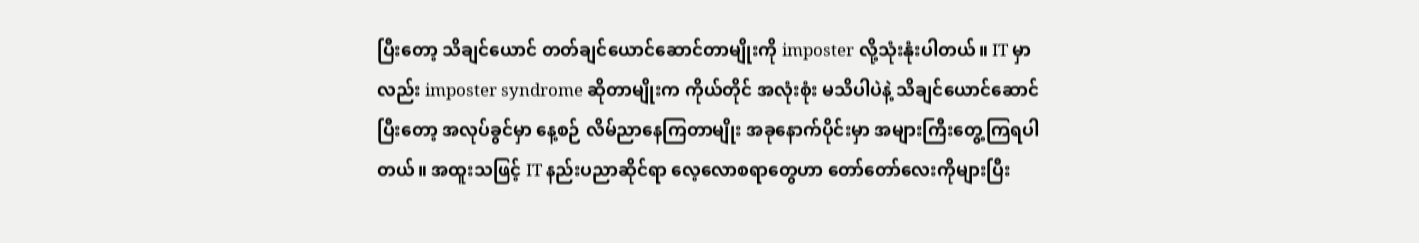ပြီးတော့ သိချင်ယောင် တတ်ချင်ယောင်ဆောင်တာမျိုးကို imposter လို့သုံးနုံးပါတယ်။ IT မှာလည်း imposter syndrome ဆိုတာမျိုးက ကိုယ်တိုင် အလုံးစုံး မသိပါပဲနဲ့ သိချင်ယောင်ဆောင်ပြီးတော့ အလုပ်ခွင်မှာ နေ့စဉ် လိမ်ညာနေကြတာမျိုး အခုနောက်ပိုင်းမှာ အများကြီးတွေ့ကြရပါတယ်။ အထူးသဖြင့် IT နည်းပညာဆိုင်ရာ လေ့လောစရာတွေဟာ တော်တော်လေးကိုများပြီး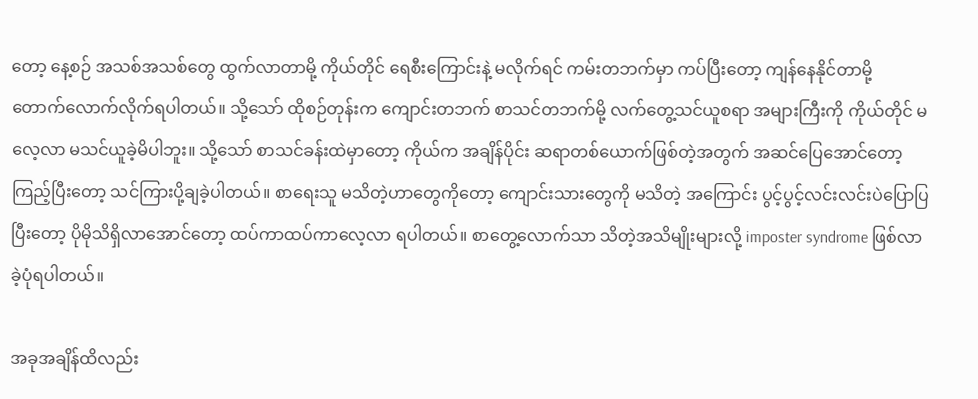တော့ နေ့စဉ် အသစ်အသစ်တွေ ထွက်လာတာမို့ ကိုယ်တိုင် ရေစီးကြောင်းနဲ့ မလိုက်ရင် ကမ်းတဘက်မှာ ကပ်ပြီးတော့ ကျန်နေနိုင်တာမို့ တောက်လောက်လိုက်ရပါတယ်။ သို့သော် ထိုစဉ်တုန်းက ကျောင်းတဘက် စာသင်တဘက်မို့ လက်တွေ့သင်ယူစရာ အများကြီးကို ကိုယ်တိုင် မလေ့လာ မသင်ယူခဲ့မိပါဘူး။ သို့သော် စာသင်ခန်းထဲမှာတော့ ကိုယ်က အချိန်ပိုင်း ဆရာတစ်ယောက်ဖြစ်တဲ့အတွက် အဆင်ပြေအောင်တော့ ကြည့်ပြီးတော့ သင်ကြားပို့ချခဲ့ပါတယ်။ စာရေးသူ မသိတဲ့ဟာတွေကိုတော့ ကျောင်းသားတွေကို မသိတဲ့ အကြောင်း ပွင့်ပွင့်လင်းလင်းပဲပြောပြပြီးတော့ ပိုမိုသိရှိလာအောင်တော့ ထပ်ကာထပ်ကာလေ့လာ ရပါတယ်။ စာတွေ့လောက်သာ သိတဲ့အသိမျိုးများလို့ imposter syndrome ဖြစ်လာခဲ့ပုံရပါတယ်။

အခုအချိန်ထိလည်း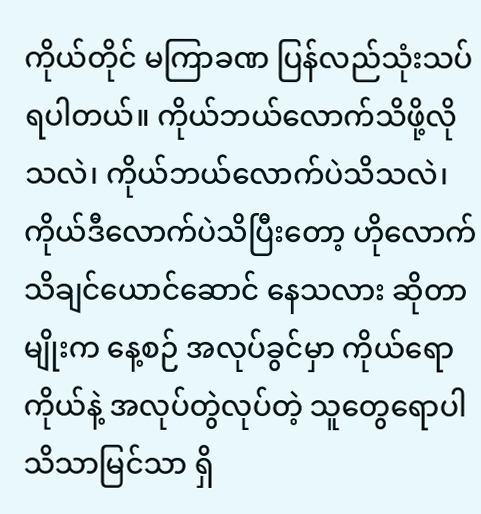ကိုယ်တိုင် မကြာခဏ ပြန်လည်သုံးသပ်ရပါတယ်။ ကိုယ်ဘယ်လောက်သိဖို့လိုသလဲ၊ ကိုယ်ဘယ်လောက်ပဲသိသလဲ၊ ကိုယ်ဒီလောက်ပဲသိပြီးတော့ ဟိုလောက်သိချင်ယောင်ဆောင် နေသလား ဆိုတာမျိုးက နေ့စဉ် အလုပ်ခွင်မှာ ကိုယ်ရော ကိုယ်နဲ့ အလုပ်တွဲလုပ်တဲ့ သူတွေရောပါ သိသာမြင်သာ ရှိ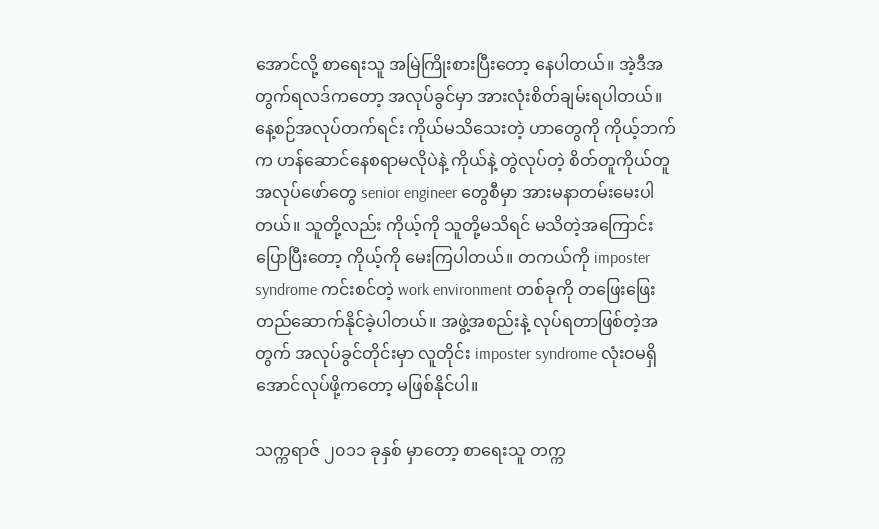အောင်လို့ စာရေးသူ အမြဲကြိုးစားပြီးတော့ နေပါတယ်။ အဲ့ဒီအတွက်ရလဒ်ကတော့ အလုပ်ခွင်မှာ အားလုံးစိတ်ချမ်းရပါတယ်။ နေ့စဉ်အလုပ်တက်ရင်း ကိုယ်မသိသေးတဲ့ ဟာတွေကို ကိုယ့်ဘက်က ဟန်ဆောင်နေစရာမလိုပဲနဲ့ ကိုယ်နဲ့ တွဲလုပ်တဲ့ စိတ်တူကိုယ်တူ အလုပ်ဖော်တွေ senior engineer တွေစီမှာ အားမနာတမ်းမေးပါတယ်။ သူတို့လည်း ကိုယ့်ကို သူတို့မသိရင် မသိတဲ့အကြောင်း ပြောပြီးတော့ ကိုယ့်ကို မေးကြပါတယ်။ တကယ်ကို imposter syndrome ကင်းစင်တဲ့ work environment တစ်ခုကို တဖြေးဖြေးတည်ဆောက်နိုင်ခဲ့ပါတယ်။ အဖွဲ့အစည်းနဲ့ လုပ်ရတာဖြစ်တဲ့အတွက် အလုပ်ခွင်တိုင်းမှာ လူတိုင်း imposter syndrome လုံးဝမရှိအောင်လုပ်ဖို့ကတော့ မဖြစ်နိုင်ပါ။

သက္ကရာဇ် ၂၀၁၁ ခုနှစ် မှာတော့ စာရေးသူ တက္က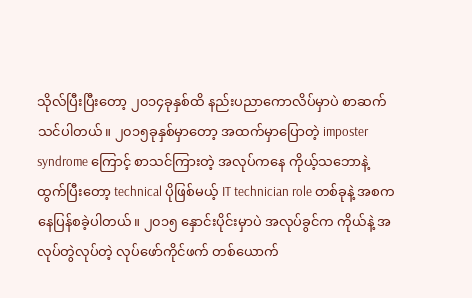သိုလ်ပြီးပြီးတော့ ၂၀၁၄ခုနှစ်ထိ နည်းပညာကောလိပ်မှာပဲ စာဆက်သင်ပါတယ်။ ၂၀၁၅ခုနှစ်မှာတော့ အထက်မှာပြောတဲ့ imposter syndrome ကြောင့် စာသင်ကြားတဲ့ အလုပ်ကနေ ကိုယ့်သဘောနဲ့ ထွက်ပြီးတော့ technical ပိုဖြစ်မယ့် IT technician role တစ်ခုနဲ့ အစကနေပြန်စခဲ့ပါတယ်။ ၂၀၁၅ နှောင်းပိုင်းမှာပဲ အလုပ်ခွင်က ကိုယ်နဲ့ အလုပ်တွဲလုပ်တဲ့ လုပ်ဖော်ကိုင်ဖက် တစ်ယောက်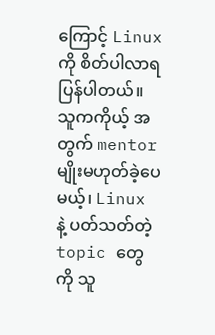ကြောင့် Linux ကို စိတ်ပါလာရပြန်ပါတယ်။ သူကကိုယ့် အတွက် mentor မျိုးမဟုတ်ခဲ့ပေမယ့်၊ Linux နဲ့ ပတ်သတ်တဲ့ topic တွေကို သူ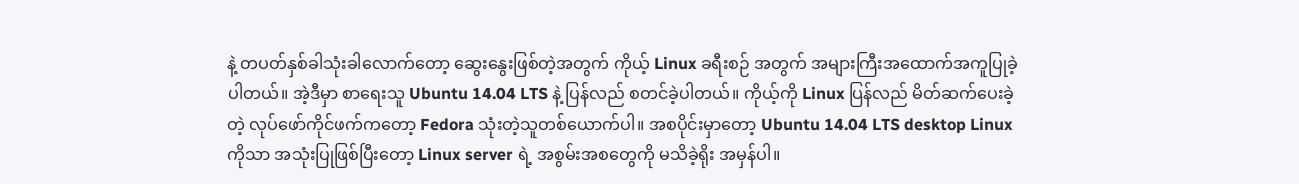နဲ့ တပတ်နှစ်ခါသုံးခါလောက်တော့ ဆွေးနွေးဖြစ်တဲ့အတွက် ကိုယ့် Linux ခရီးစဉ် အတွက် အများကြီးအထောက်အကူပြုခဲ့ပါတယ်။ အဲ့ဒီမှာ စာရေးသူ Ubuntu 14.04 LTS နဲ့ ပြန်လည် စတင်ခဲ့ပါတယ်။ ကိုယ့်ကို Linux ပြန်လည် မိတ်ဆက်ပေးခဲ့တဲ့ လုပ်ဖော်ကိုင်ဖက်ကတော့ Fedora သုံးတဲ့သူတစ်ယောက်ပါ။ အစပိုင်းမှာတော့ Ubuntu 14.04 LTS desktop Linux ကိုသာ အသုံးပြုဖြစ်ပြီးတော့ Linux server ရဲ့ အစွမ်းအစတွေကို မသိခဲ့ရိုး အမှန်ပါ။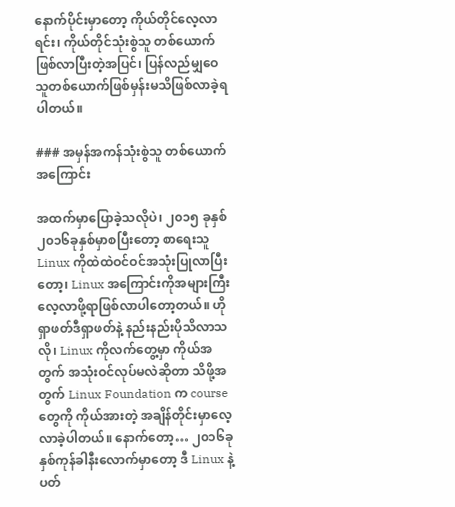နောက်ပိုင်းမှာတော့ ကိုယ်တိုင်လေ့လာရင်း၊ ကိုယ်တိုင်သုံးစွဲသူ တစ်ယောက်ဖြစ်လာပြီးတဲ့အပြင်၊ ပြန်လည်မျှဝေ သူတစ်ယောက်ဖြစ်မှန်းမသိဖြစ်လာခဲ့ရပါတယ်။

### အမှန်အကန်သုံးစွဲသူ တစ်ယောက်အကြောင်း

အထက်မှာပြောခဲ့သလိုပဲ၊ ၂၀၁၅ ခုနှစ်၂၀၁၆ခုနှစ်မှာစပြီးတော့ စာရေးသူ Linux ကိုထဲထဲဝင်ဝင်အသုံးပြုလာပြီးတော့၊ Linux အကြောင်းကိုအများကြီးလေ့လာဖို့ရာဖြစ်လာပါတော့တယ်။ ဟိုရှာဖတ်ဒီရှာဖတ်နဲ့ နည်းနည်းပိုသိလာသလို၊ Linux ကိုလက်တွေ့မှာ ကိုယ်အတွက် အသုံးဝင်လုပ်မလဲဆိုတာ သိဖို့အတွက် Linux Foundation က course တွေကို ကိုယ်အားတဲ့ အချိန်တိုင်းမှာလေ့လာခဲ့ပါတယ်။ နောက်တော့… ၂၀၁၆ခုနှစ်ကုန်ခါနီးလောက်မှာတော့ ဒီ Linux နဲ့ ပတ်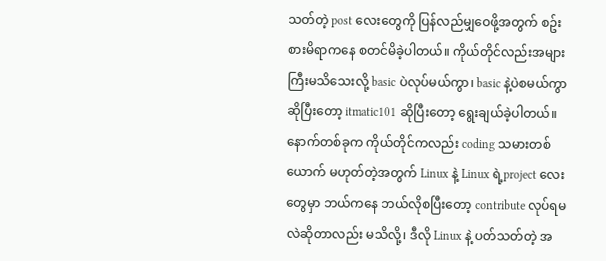သတ်တဲ့ post လေးတွေကို ပြန်လည်မျှဝေဖို့အတွက် စဥ်းစားမိရာကနေ စတင်မိခဲ့ပါတယ်။ ကိုယ်တိုင်လည်းအများကြီးမသိသေးလို့ basic ပဲလုပ်မယ်ကွာ၊ basic နဲ့ပဲစမယ်ကွာ ဆိုပြီးတော့ itmatic101 ဆိုပြီးတော့ ရွေးချယ်ခဲ့ပါတယ်။ နောက်တစ်ခုက ကိုယ်တိုင်ကလည်း coding သမားတစ်ယောက် မဟုတ်တဲ့အတွက် Linux နဲ့ Linux ရဲ့project လေးတွေမှာ ဘယ်ကနေ ဘယ်လိုစပြီးတော့ contribute လုပ်ရမလဲဆိုတာလည်း မသိလို့၊ ဒီလို Linux နဲ့ ပတ်သတ်တဲ့ အ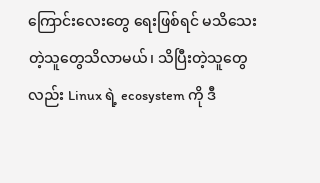ကြောင်းလေးတွေ ရေးဖြစ်ရင် မသိသေးတဲ့သူတွေသိလာမယ်၊ သိပြီးတဲ့သူတွေလည်း Linux ရဲ့ ecosystem ကို ဒီ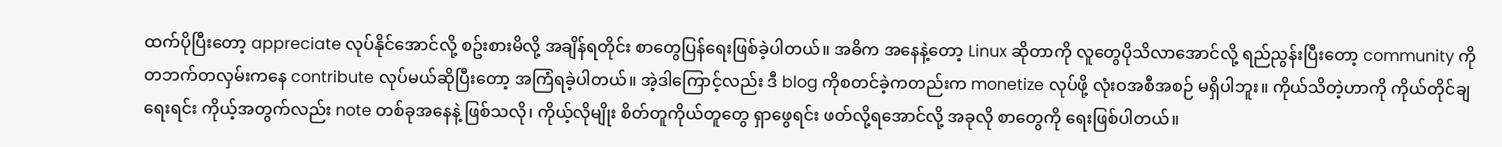ထက်ပိုပြီးတော့ appreciate လုပ်နိုင်အောင်လို့ စဥ်းစားမိလို့ အချိန်ရတိုင်း စာတွေပြန်ရေးဖြစ်ခဲ့ပါတယ်။ အဓိက အနေနဲ့တော့ Linux ဆိုတာကို လူတွေပိုသိလာအောင်လို့ ရည်ညွန်းပြီးတော့ community ကို တဘက်တလှမ်းကနေ contribute လုပ်မယ်ဆိုပြီးတော့ အကြံရခဲ့ပါတယ်။ အဲ့ဒါကြောင့်လည်း ဒီ blog ကိုစတင်ခဲ့ကတည်းက monetize လုပ်ဖို့ လုံးဝအစီအစဉ် မရှိပါဘူး။ ကိုယ်သိတဲ့ဟာကို ကိုယ်တိုင်ချရေးရင်း ကိုယ့်အတွက်လည်း note တစ်ခုအနေနဲ့ ဖြစ်သလို၊ ကိုယ့်လိုမျိုး စိတ်တူကိုယ်တူတွေ ရှာဖွေရင်း ဖတ်လို့ရအောင်လို့ အခုလို စာတွေကို ရေးဖြစ်ပါတယ်။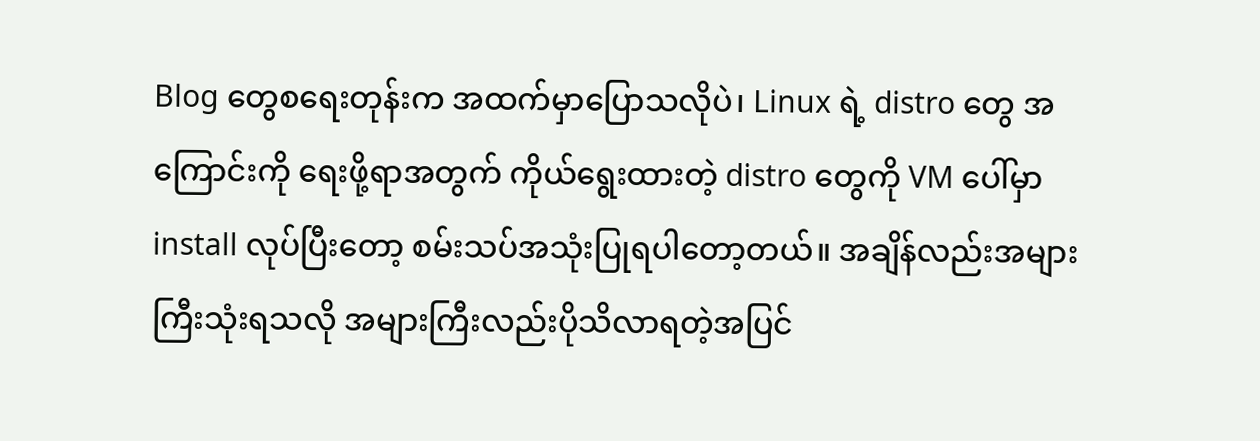Blog တွေစရေးတုန်းက အထက်မှာပြောသလိုပဲ၊ Linux ရဲ့ distro တွေ အကြောင်းကို ရေးဖို့ရာအတွက် ကိုယ်ရွေးထားတဲ့ distro တွေကို VM ပေါ်မှာ install လုပ်ပြီးတော့ စမ်းသပ်အသုံးပြုရပါတော့တယ်။ အချိန်လည်းအများကြီးသုံးရသလို အများကြီးလည်းပိုသိလာရတဲ့အပြင်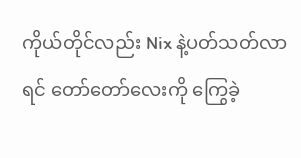ကိုယ်တိုင်လည်း Nix နဲ့ပတ်သတ်လာရင် တော်တော်လေးကို ကြွေခဲ့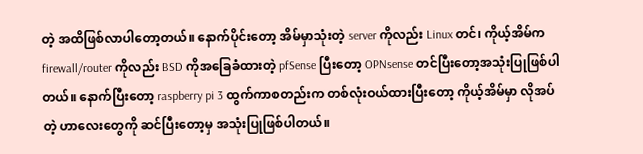တဲ့ အထိဖြစ်လာပါတော့တယ်။ နောက်ပိုင်းတော့ အိမ်မှာသုံးတဲ့ server ကိုလည်း Linux တင်၊ ကိုယ့်အိမ်က firewall/router ကိုလည်း BSD ကိုအခြေခံထားတဲ့ pfSense ပြီးတော့ OPNsense တင်ပြီးတော့အသုံးပြုဖြစ်ပါတယ်။ နောက်ပြီးတော့ raspberry pi 3 ထွက်ကာစတည်းက တစ်လုံးဝယ်ထားပြီးတော့ ကိုယ့်အိမ်မှာ လိုအပ်တဲ့ ဟာလေးတွေကို ဆင်ပြီးတော့မှ အသုံးပြုဖြစ်ပါတယ်။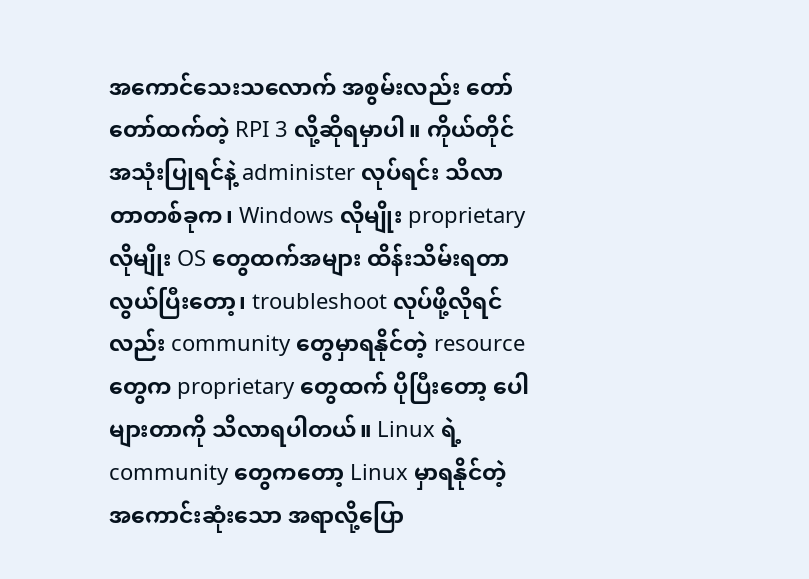အကောင်သေးသလောက် အစွမ်းလည်း တော်တော်ထက်တဲ့ RPI 3 လို့ဆိုရမှာပါ။ ကိုယ်တိုင်အသုံးပြုရင်နဲ့ administer လုပ်ရင်း သိလာတာတစ်ခုက၊ Windows လိုမျိုး proprietary လိုမျိုး OS တွေထက်အများ ထိန်းသိမ်းရတာလွယ်ပြီးတော့၊ troubleshoot လုပ်ဖို့လိုရင်လည်း community တွေမှာရနိုင်တဲ့ resource တွေက proprietary တွေထက် ပိုပြီးတော့ ပေါများတာကို သိလာရပါတယ်။ Linux ရဲ့ community တွေကတော့ Linux မှာရနိုင်တဲ့ အကောင်းဆုံးသော အရာလို့ပြော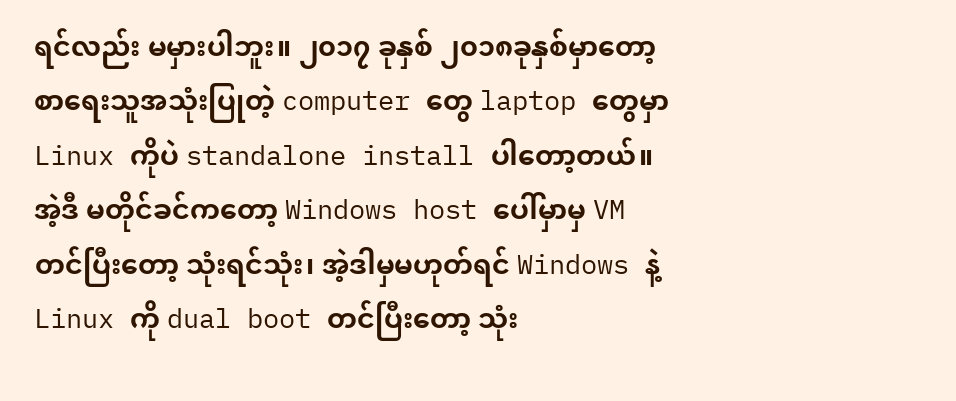ရင်လည်း မမှားပါဘူး။ ၂၀၁၇ ခုနှစ် ၂၀၁၈ခုနှစ်မှာတော့ စာရေးသူအသုံးပြုတဲ့ computer တွေ laptop တွေမှာ Linux ကိုပဲ standalone install ပါတော့တယ်။ အဲ့ဒီ မတိုင်ခင်ကတော့ Windows host ပေါ်မှာမှ VM တင်ပြီးတော့ သုံးရင်သုံး၊ အဲ့ဒါမှမဟုတ်ရင် Windows နဲ့ Linux ကို dual boot တင်ပြီးတော့ သုံး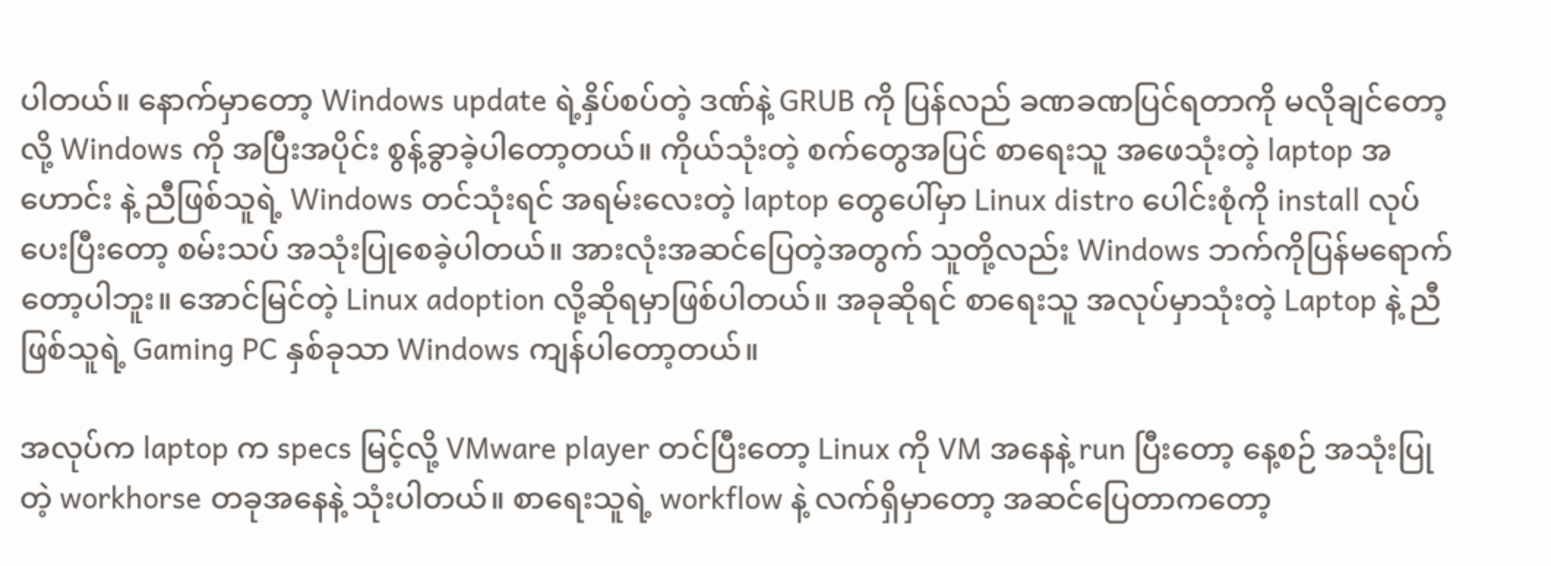ပါတယ်။ နောက်မှာတော့ Windows update ရဲ့နှိပ်စပ်တဲ့ ဒဏ်နဲ့ GRUB ကို ပြန်လည် ခဏခဏပြင်ရတာကို မလိုချင်တော့လို့ Windows ကို အပြီးအပိုင်း စွန့်ခွာခဲ့ပါတော့တယ်။ ကိုယ်သုံးတဲ့ စက်တွေအပြင် စာရေးသူ အဖေသုံးတဲ့ laptop အဟောင်း နဲ့ ညီဖြစ်သူရဲ့ Windows တင်သုံးရင် အရမ်းလေးတဲ့ laptop တွေပေါ်မှာ Linux distro ပေါင်းစုံကို install လုပ်ပေးပြီးတော့ စမ်းသပ် အသုံးပြုစေခဲ့ပါတယ်။ အားလုံးအဆင်ပြေတဲ့အတွက် သူတို့လည်း Windows ဘက်ကိုပြန်မရောက်တော့ပါဘူး။ အောင်မြင်တဲ့ Linux adoption လို့ဆိုရမှာဖြစ်ပါတယ်။ အခုဆိုရင် စာရေးသူ အလုပ်မှာသုံးတဲ့ Laptop နဲ့ ညီဖြစ်သူရဲ့ Gaming PC နှစ်ခုသာ Windows ကျန်ပါတော့တယ်။

အလုပ်က laptop က specs မြင့်လို့ VMware player တင်ပြီးတော့ Linux ကို VM အနေနဲ့ run ပြီးတော့ နေ့စဉ် အသုံးပြုတဲ့ workhorse တခုအနေနဲ့ သုံးပါတယ်။ စာရေးသူရဲ့ workflow နဲ့ လက်ရှိမှာတော့ အဆင်ပြေတာကတော့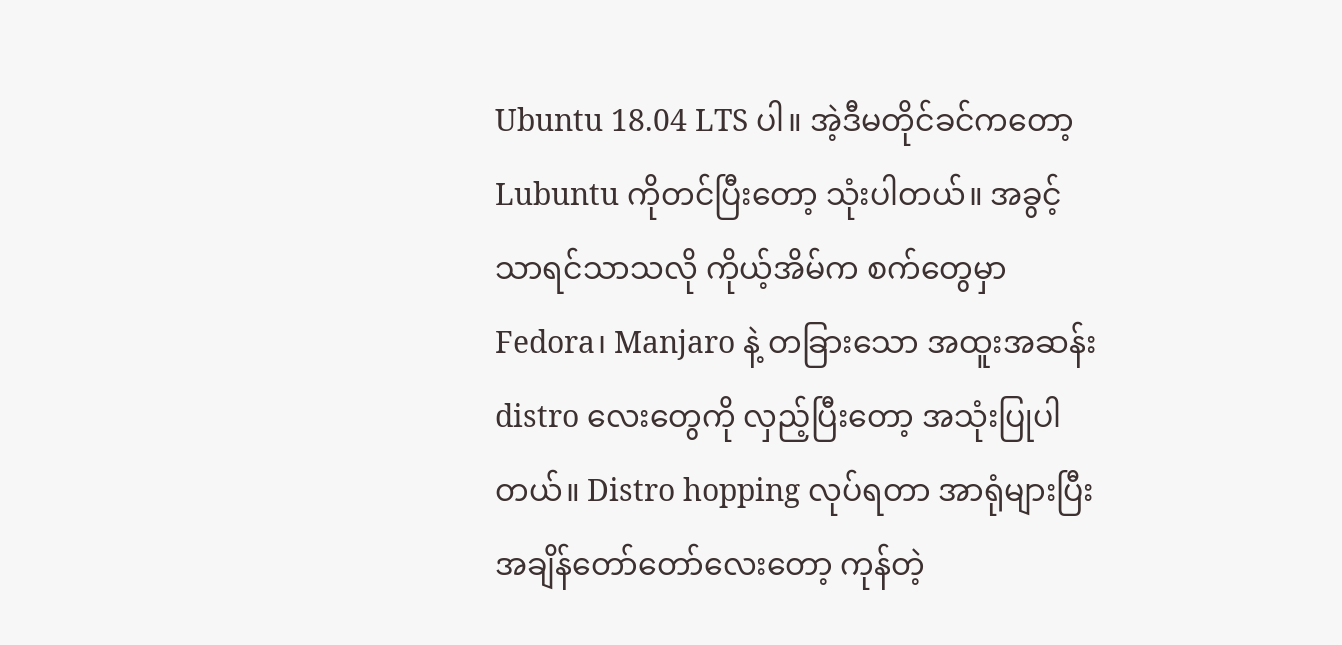Ubuntu 18.04 LTS ပါ။ အဲ့ဒီမတိုင်ခင်ကတော့ Lubuntu ကိုတင်ပြီးတော့ သုံးပါတယ်။ အခွင့်သာရင်သာသလို ကိုယ့်အိမ်က စက်တွေမှာ Fedora၊ Manjaro နဲ့ တခြားသော အထူးအဆန်း distro လေးတွေကို လှည့်ပြီးတော့ အသုံးပြုပါတယ်။ Distro hopping လုပ်ရတာ အာရုံများပြီး အချိန်တော်တော်လေးတော့ ကုန်တဲ့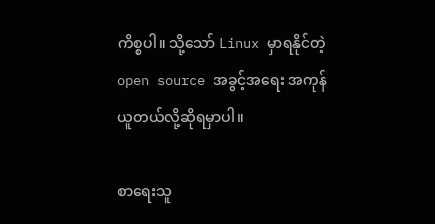ကိစ္စပါ။ သို့သော် Linux မှာရနိုင်တဲ့ open source အခွင့်အရေး အကုန်ယူတယ်လို့ဆိုရမှာပါ။

စာရေးသူ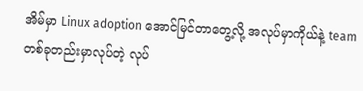အိမ်မှာ Linux adoption အောင်မြင်တာတွေ့လို့ အလုပ်မှာကိုယ်နဲ့ team တစ်ခုတည်းမှာလုပ်တဲ့ လုပ်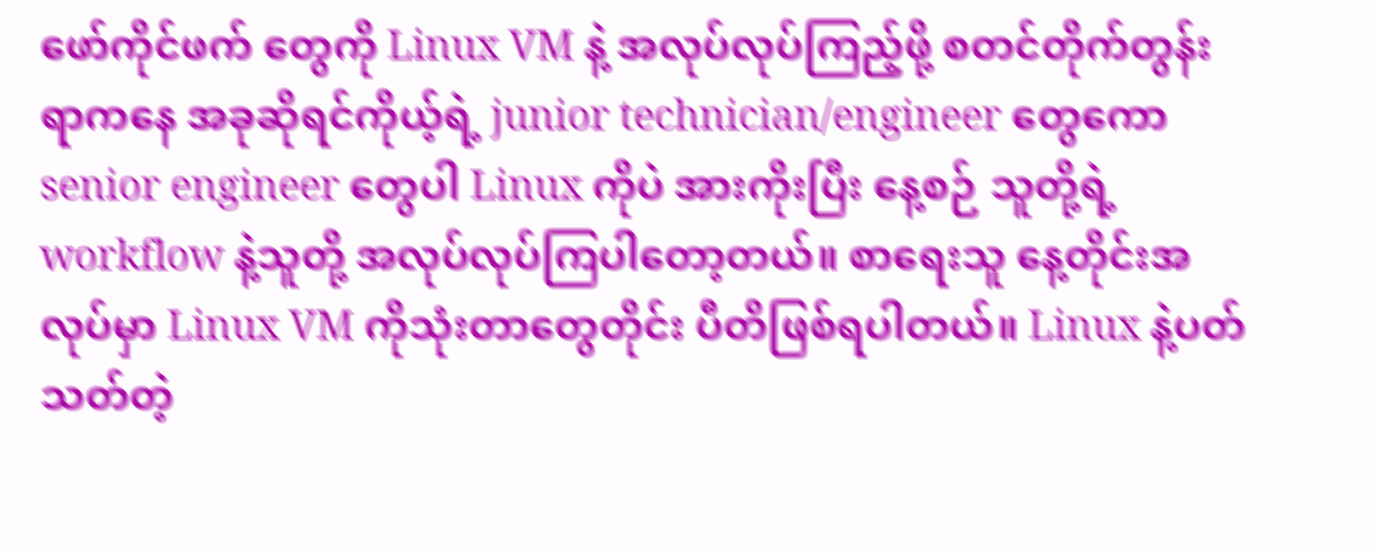ဖော်ကိုင်ဖက် တွေကို Linux VM နဲ့ အလုပ်လုပ်ကြည့်ဖို့ စတင်တိုက်တွန်းရာကနေ အခုဆိုရင်ကိုယ့်ရဲ့ junior technician/engineer တွေကော senior engineer တွေပါ Linux ကိုပဲ အားကိုးပြီး နေ့စဉ် သူတို့ရဲ့ workflow နဲ့သူတို့ အလုပ်လုပ်ကြပါတော့တယ်။ စာရေးသူ နေ့တိုင်းအလုပ်မှာ Linux VM ကိုသုံးတာတွေတိုင်း ပီတိဖြစ်ရပါတယ်။ Linux နဲ့ပတ်သတ်တဲ့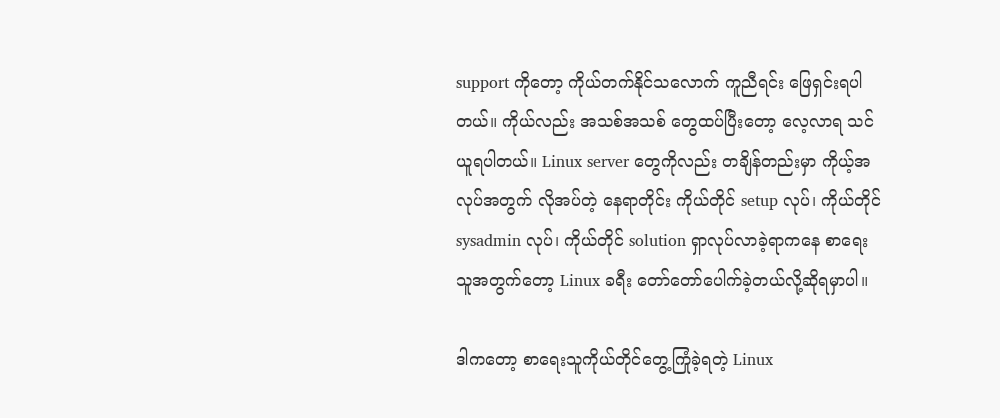support ကိုတော့ ကိုယ်တက်နိုင်သလောက် ကူညီရင်း ဖြေရှင်းရပါတယ်။ ကိုယ်လည်း အသစ်အသစ် တွေထပ်ပြီးတော့ လေ့လာရ သင်ယူရပါတယ်။ Linux server တွေကိုလည်း တချိန်တည်းမှာ ကိုယ့်အလုပ်အတွက် လိုအပ်တဲ့ နေရာတိုင်း ကိုယ်တိုင် setup လုပ်၊ ကိုယ်တိုင် sysadmin လုပ်၊ ကိုယ်တိုင် solution ရှာလုပ်လာခဲ့ရာကနေ စာရေးသူအတွက်တော့ Linux ခရီး တော်တော်ပေါက်ခဲ့တယ်လို့ဆိုရမှာပါ။

ဒါကတော့ စာရေးသူကိုယ်တိုင်တွေ့ကြုံခဲ့ရတဲ့ Linux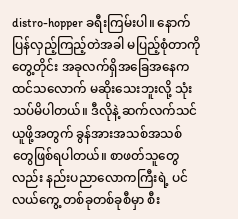distro-hopper ခရီးကြမ်းပါ။ နောက်ပြန်လှည့်ကြည့်တဲအခါ မပြည့်စုံတာကို တွေ့တိုင်း အခုလက်ရှိအခြေအနေက ထင်သလောက် မဆိုးသေးဘူးလို့ သုံးသပ်မိပါတယ်။ ဒီလိုနဲ့ ဆက်လက်သင်ယူဖို့အတွက် ခွန်အားအသစ်အသစ် တွေဖြစ်ရပါတယ်။ စာဖတ်သူတွေလည်း နည်းပညာလောကကြီးရဲ့ ပင်လယ်ကွေ့ တစ်ခုတစ်ခုစီမှာ စီး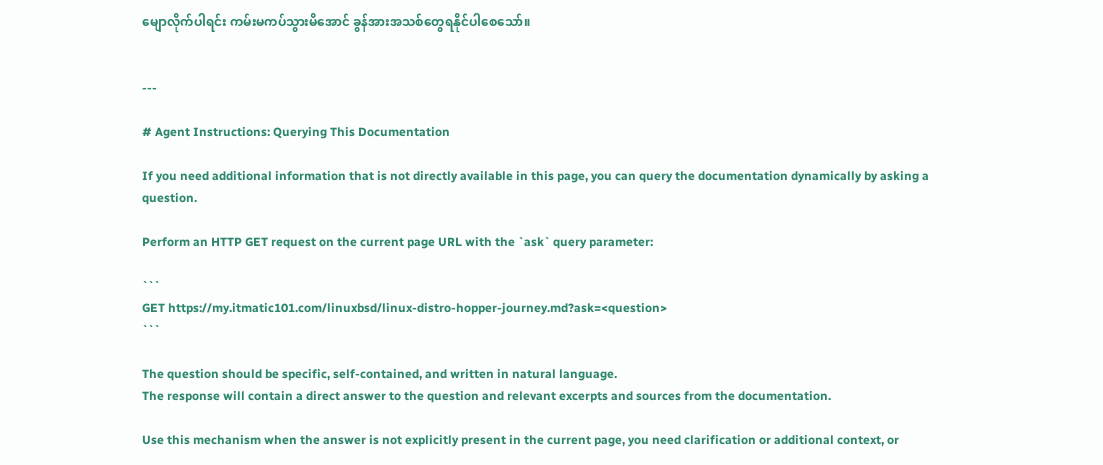မျောလိုက်ပါရင်း ကမ်းမကပ်သွားမိအောင် ခွန်အားအသစ်တွေရနိုင်ပါစေသော်။


---

# Agent Instructions: Querying This Documentation

If you need additional information that is not directly available in this page, you can query the documentation dynamically by asking a question.

Perform an HTTP GET request on the current page URL with the `ask` query parameter:

```
GET https://my.itmatic101.com/linuxbsd/linux-distro-hopper-journey.md?ask=<question>
```

The question should be specific, self-contained, and written in natural language.
The response will contain a direct answer to the question and relevant excerpts and sources from the documentation.

Use this mechanism when the answer is not explicitly present in the current page, you need clarification or additional context, or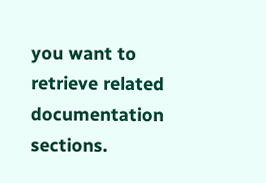you want to retrieve related documentation sections.